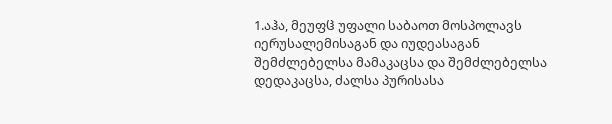1.აჰა, მეუფჱ უფალი საბაოთ მოსპოლავს იერუსალემისაგან და იუდეასაგან შემძლებელსა მამაკაცსა და შემძლებელსა დედაკაცსა, ძალსა პურისასა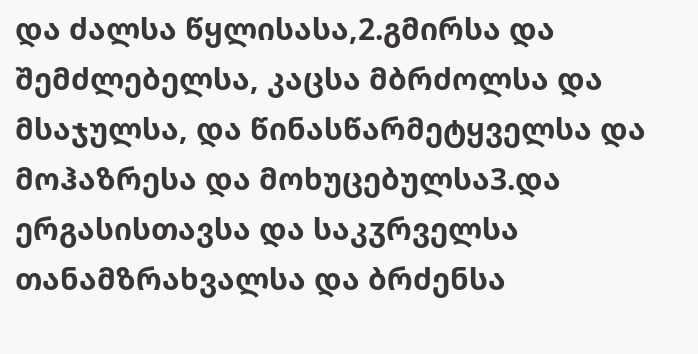და ძალსა წყლისასა,2.გმირსა და შემძლებელსა, კაცსა მბრძოლსა და მსაჯულსა, და წინასწარმეტყველსა და მოჰაზრესა და მოხუცებულსა3.და ერგასისთავსა და საკჳრველსა თანამზრახვალსა და ბრძენსა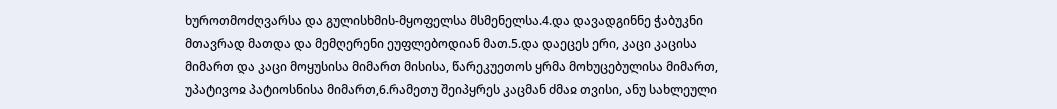ხუროთმოძღვარსა და გულისხმის-მყოფელსა მსმენელსა.4.და დავადგინნე ჭაბუკნი მთავრად მათდა და მემღერენი ეუფლებოდიან მათ.5.და დაეცეს ერი, კაცი კაცისა მიმართ და კაცი მოყუსისა მიმართ მისისა, წარეკუეთოს ყრმა მოხუცებულისა მიმართ, უპატივოჲ პატიოსნისა მიმართ,6.რამეთუ შეიპყრეს კაცმან ძმაჲ თვისი, ანუ სახლეული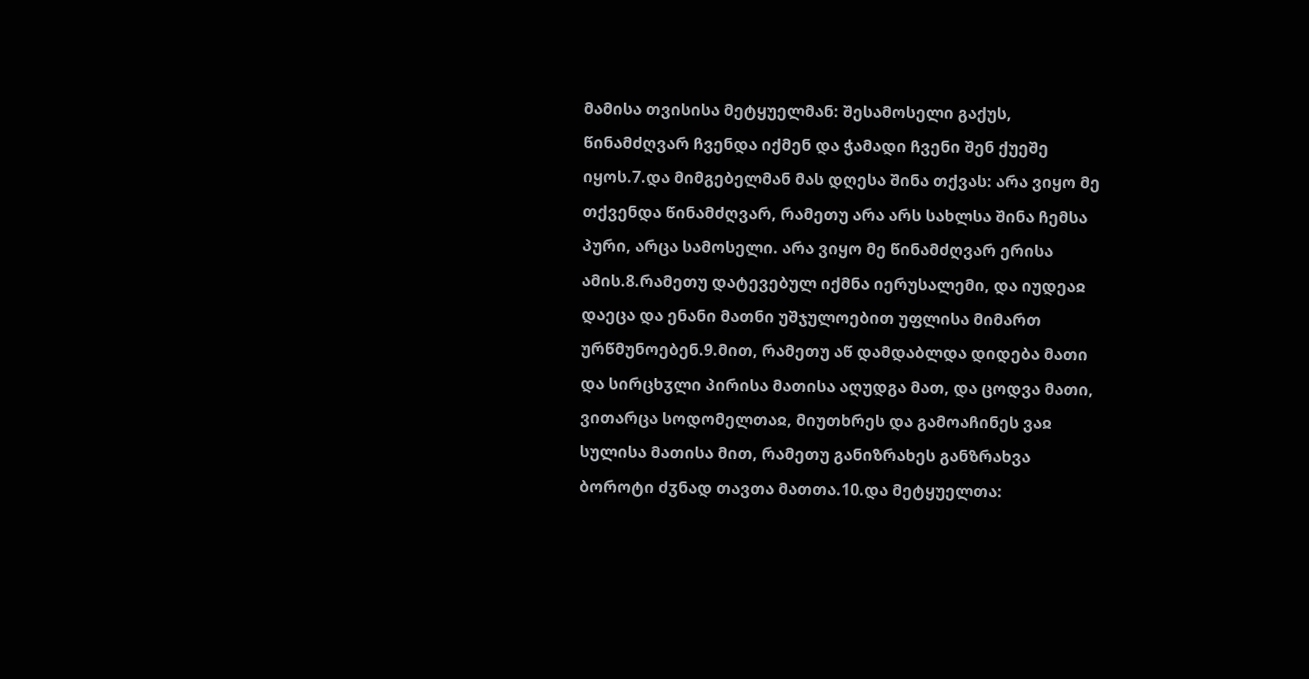მამისა თვისისა მეტყუელმან: შესამოსელი გაქუს, წინამძღვარ ჩვენდა იქმენ და ჭამადი ჩვენი შენ ქუეშე იყოს.7.და მიმგებელმან მას დღესა შინა თქვას: არა ვიყო მე თქვენდა წინამძღვარ, რამეთუ არა არს სახლსა შინა ჩემსა პური, არცა სამოსელი. არა ვიყო მე წინამძღვარ ერისა ამის.8.რამეთუ დატევებულ იქმნა იერუსალემი, და იუდეაჲ დაეცა და ენანი მათნი უშჯულოებით უფლისა მიმართ ურწმუნოებენ.9.მით, რამეთუ აწ დამდაბლდა დიდება მათი და სირცხჳლი პირისა მათისა აღუდგა მათ, და ცოდვა მათი, ვითარცა სოდომელთაჲ, მიუთხრეს და გამოაჩინეს ვაჲ სულისა მათისა მით, რამეთუ განიზრახეს განზრახვა ბოროტი ძჳნად თავთა მათთა.10.და მეტყუელთა: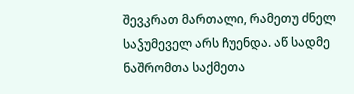შევკრათ მართალი, რამეთუ ძნელ საჴუმეველ არს ჩუენდა. აწ სადმე ნაშრომთა საქმეთა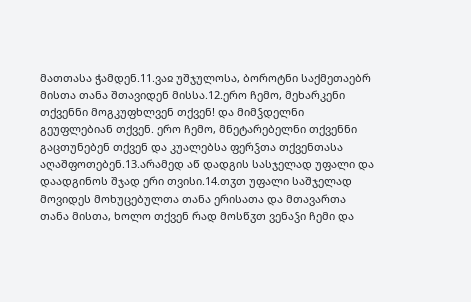მათთასა ჭამდენ.11.ვაჲ უშჯულოსა, ბოროტნი საქმეთაებრ მისთა თანა შთავიდენ მისსა.12.ერო ჩემო, მეხარკენი თქვენნი მოგკუფხლვენ თქვენ! და მიმჴდელნი გეუფლებიან თქვენ. ერო ჩემო, მნეტარებელნი თქვენნი გაცთუნებენ თქვენ და კუალებსა ფერჴთა თქვენთასა აღაშფოთებენ.13.არამედ აწ დადგის სასჯელად უფალი და დაადგინოს შჯად ერი თვისი.14.თჳთ უფალი საშჯელად მოვიდეს მოხუცებულთა თანა ერისათა და მთავართა თანა მისთა, ხოლო თქვენ რად მოსწჳთ ვენაჴი ჩემი და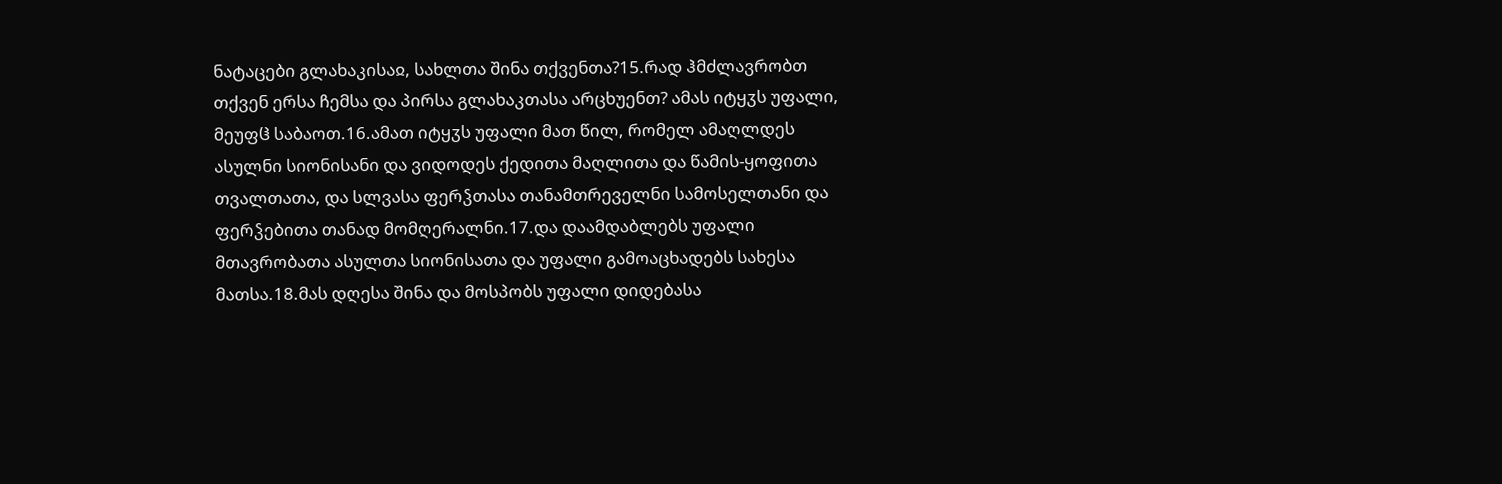ნატაცები გლახაკისაჲ, სახლთა შინა თქვენთა?15.რად ჰმძლავრობთ თქვენ ერსა ჩემსა და პირსა გლახაკთასა არცხუენთ? ამას იტყჳს უფალი, მეუფჱ საბაოთ.16.ამათ იტყჳს უფალი მათ წილ, რომელ ამაღლდეს ასულნი სიონისანი და ვიდოდეს ქედითა მაღლითა და წამის-ყოფითა თვალთათა, და სლვასა ფერჴთასა თანამთრეველნი სამოსელთანი და ფერჴებითა თანად მომღერალნი.17.და დაამდაბლებს უფალი მთავრობათა ასულთა სიონისათა და უფალი გამოაცხადებს სახესა მათსა.18.მას დღესა შინა და მოსპობს უფალი დიდებასა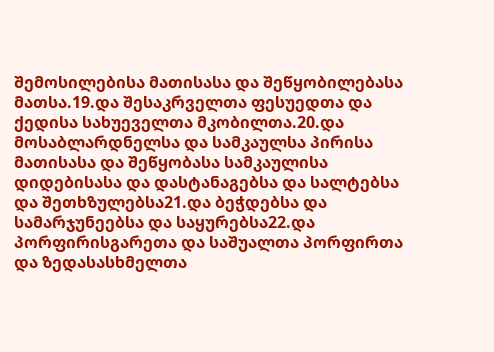შემოსილებისა მათისასა და შეწყობილებასა მათსა.19.და შესაკრველთა ფესუედთა და ქედისა სახუეველთა მკობილთა.20.და მოსაბლარდნელსა და სამკაულსა პირისა მათისასა და შეწყობასა სამკაულისა დიდებისასა და დასტანაგებსა და სალტებსა და შეთხზულებსა21.და ბეჭდებსა და სამარჯუნეებსა და საყურებსა22.და პორფირისგარეთა და საშუალთა პორფირთა და ზედასასხმელთა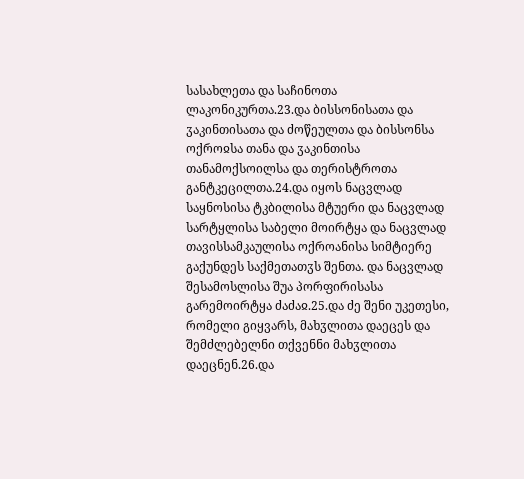სასახლეთა და საჩინოთა ლაკონიკურთა.23.და ბისსონისათა და ჳაკინთისათა და ძოწეულთა და ბისსონსა ოქროჲსა თანა და ჳაკინთისა თანამოქსოილსა და თერისტროთა განტკეცილთა.24.და იყოს ნაცვლად საყნოსისა ტკბილისა მტუერი და ნაცვლად სარტყლისა საბელი მოირტყა და ნაცვლად თავისსამკაულისა ოქროანისა სიმტიერე გაქუნდეს საქმეთათჳს შენთა. და ნაცვლად შესამოსლისა შუა პორფირისასა გარემოირტყა ძაძაჲ.25.და ძე შენი უკეთესი, რომელი გიყვარს, მახჳლითა დაეცეს და შემძლებელნი თქვენნი მახჳლითა დაეცნენ.26.და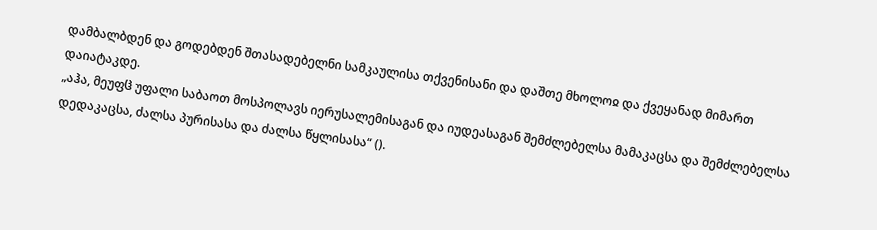დამბალბდენ და გოდებდენ შთასადებელნი სამკაულისა თქვენისანი და დაშთე მხოლოჲ და ქვეყანად მიმართ დაიატაკდე.
„აჰა, მეუფჱ უფალი საბაოთ მოსპოლავს იერუსალემისაგან და იუდეასაგან შემძლებელსა მამაკაცსა და შემძლებელსა დედაკაცსა, ძალსა პურისასა და ძალსა წყლისასა“ ().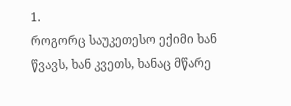1.
როგორც საუკეთესო ექიმი ხან წვავს, ხან კვეთს, ხანაც მწარე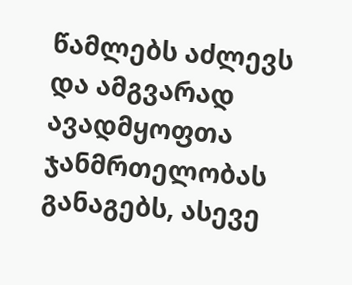წამლებს აძლევს და ამგვარად ავადმყოფთა ჯანმრთელობას განაგებს, ასევე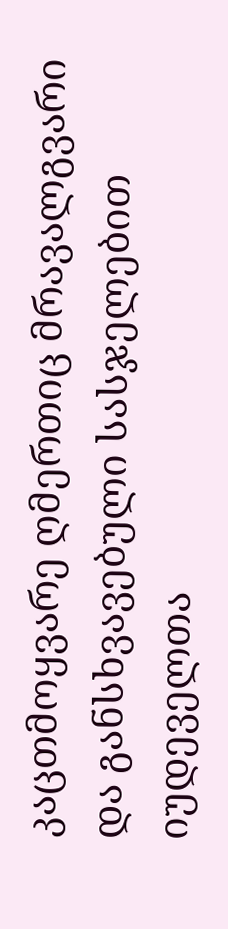კაცთმოყვარე ღმერთიც მრავალგვარი და განსხვავებული სასჯელებით იუდეველთა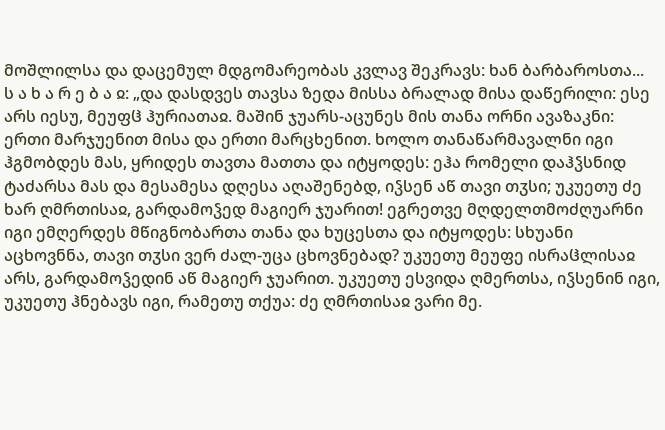მოშლილსა და დაცემულ მდგომარეობას კვლავ შეკრავს: ხან ბარბაროსთა...
ს ა ხ ა რ ე ბ ა ჲ: „და დასდვეს თავსა ზედა მისსა ბრალად მისა დაწერილი: ესე არს იესუ, მეუფჱ ჰურიათაჲ. მაშინ ჯუარს-აცუნეს მის თანა ორნი ავაზაკნი: ერთი მარჯუენით მისა და ერთი მარცხენით. ხოლო თანაწარმავალნი იგი ჰგმობდეს მას, ყრიდეს თავთა მათთა და იტყოდეს: ეჰა რომელი დაჰჴსნიდ ტაძარსა მას და მესამესა დღესა აღაშენებდ, იჴსენ აწ თავი თჳსი; უკუეთუ ძე ხარ ღმრთისაჲ, გარდამოჴედ მაგიერ ჯუარით! ეგრეთვე მღდელთმოძღუარნი იგი ემღერდეს მწიგნობართა თანა და ხუცესთა და იტყოდეს: სხუანი აცხოვნნა, თავი თჳსი ვერ ძალ-უცა ცხოვნებად? უკუეთუ მეუფე ისრაჱლისაჲ არს, გარდამოჴედინ აწ მაგიერ ჯუარით. უკუეთუ ესვიდა ღმერთსა, იჴსენინ იგი, უკუეთუ ჰნებავს იგი, რამეთუ თქუა: ძე ღმრთისაჲ ვარი მე.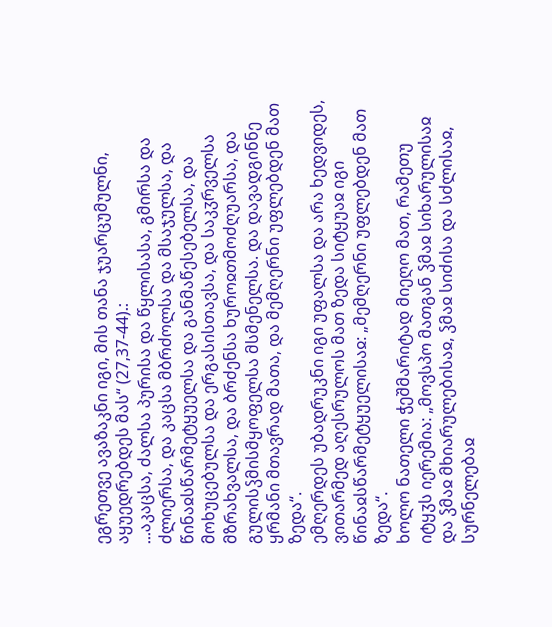ეგრეთვე ავაზაკნი იგი, მის თანა ჯუარცუმულნი, აყუედრებდეს მას“ (27,37-44).:
...აკაცსა, ძალსა პურისა და წყლისასა, გმირსა და ძლიერსა, და კაცსა მბრძოლსა და მსაჯულსა, და წინაჲსწარმეტყუელსა და განმაწესებელსა, და მოხუცებულსა და ერგასისთავსა, და საკჳრველსა მზრახვალსა, და ბრძენსა ხუროჲთმოძღუარსა, და გულისჴმისმყოფელსა მსმენელსა. და დავადგინნე ყრმანი მთავრად მათა, და მემღერნი უფლებდენ მათ ზედა“.
ემღერდეს უბადრუკნი იგი უფალსა და არა ხედვიდეს, ვითარმედ აღესრულოს მათ ზედა სიტყუაჲ იგი წინაჲსწარმეტყუელისაჲ: „მემღერნი უფლებდენ მათ ზედა“.
ხოლო ნათელი ჭეშმარიტად მიეღო მათ, რამეთუ იტყჳს იერემია: „მოვსპო მათგან ჴმაჲ სიხარულისაჲ და ჴმაჲ მხიარულებისაჲ, ჴმაჲ სიძისა და სძლისაჲ, სურნელებაჲ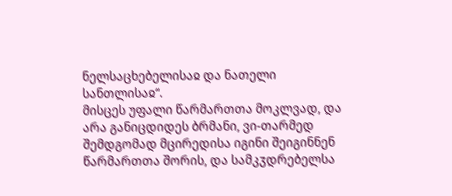ნელსაცხებელისაჲ და ნათელი სანთლისაჲ“.
მისცეს უფალი წარმართთა მოკლვად, და არა განიცდიდეს ბრმანი, ვი-თარმედ შემდგომად მცირედისა იგინი შეიგინნენ წარმართთა შორის, და სამკჳდრებელსა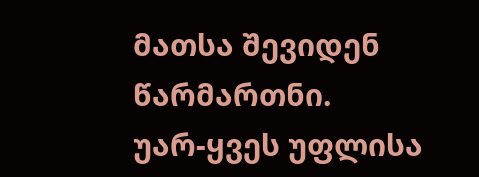მათსა შევიდენ წარმართნი.
უარ-ყვეს უფლისა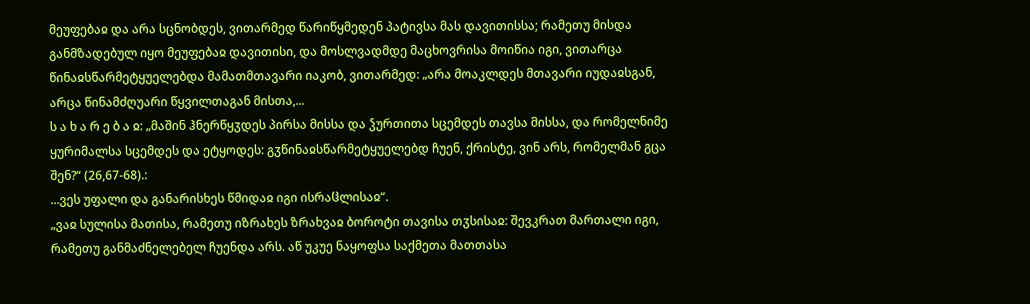მეუფებაჲ და არა სცნობდეს, ვითარმედ წარიწყმედენ პატივსა მას დავითისსა; რამეთუ მისდა განმზადებულ იყო მეუფებაჲ დავითისი, და მოსლვადმდე მაცხოვრისა მოიწია იგი, ვითარცა წინაჲსწარმეტყუელებდა მამათმთავარი იაკობ, ვითარმედ: „არა მოაკლდეს მთავარი იუდაჲსგან, არცა წინამძღუარი წყვილთაგან მისთა,...
ს ა ხ ა რ ე ბ ა ჲ: „მაშინ ჰნერწყჳდეს პირსა მისსა და ჴურთითა სცემდეს თავსა მისსა, და რომელნიმე ყურიმალსა სცემდეს და ეტყოდეს: გჳწინაჲსწარმეტყუელებდ ჩუენ, ქრისტე, ვინ არს, რომელმან გცა შენ?“ (26,67-68).:
...ვეს უფალი და განარისხეს წმიდაჲ იგი ისრაჱლისაჲ“.
„ვაჲ სულისა მათისა, რამეთუ იზრახეს ზრახვაჲ ბოროტი თავისა თჳსისაჲ: შევკრათ მართალი იგი, რამეთუ განმაძნელებელ ჩუენდა არს. აწ უკუე ნაყოფსა საქმეთა მათთასა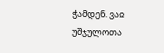ჭამდენ. ვაჲ უშჯულოთა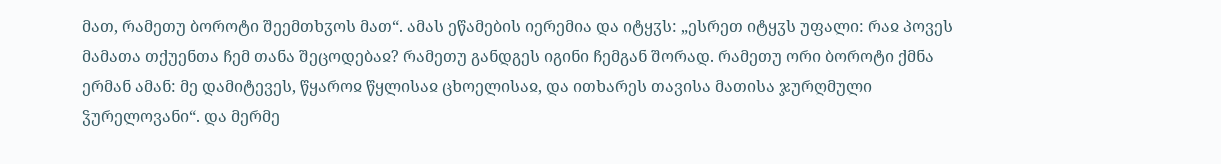მათ, რამეთუ ბოროტი შეემთხჳოს მათ“. ამას ეწამების იერემია და იტყჳს: „ესრეთ იტყჳს უფალი: რაჲ პოვეს მამათა თქუენთა ჩემ თანა შეცოდებაჲ? რამეთუ განდგეს იგინი ჩემგან შორად. რამეთუ ორი ბოროტი ქმნა ერმან ამან: მე დამიტევეს, წყაროჲ წყლისაჲ ცხოელისაჲ, და ითხარეს თავისა მათისა ჯურღმული ჴურელოვანი“. და მერმე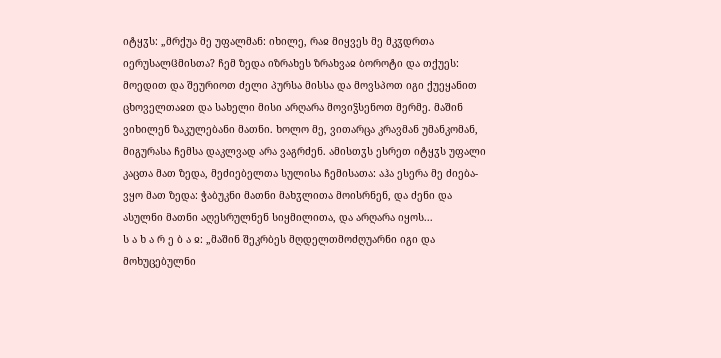იტყჳს: „მრქუა მე უფალმან: იხილე, რაჲ მიყვეს მე მკჳდრთა იერუსალჱმისთა? ჩემ ზედა იზრახეს ზრახვაჲ ბოროტი და თქუეს: მოედით და შეურიოთ ძელი პურსა მისსა და მოვსპოთ იგი ქუეყანით ცხოველთაჲთ და სახელი მისი არღარა მოვიჴსენოთ მერმე. მაშინ ვიხილენ ზაკულებანი მათნი. ხოლო მე, ვითარცა კრავმან უმანკომან, მიგურასა ჩემსა დაკლვად არა ვაგრძენ. ამისთჳს ესრეთ იტყჳს უფალი კაცთა მათ ზედა, მეძიებელთა სულისა ჩემისათა: აჰა ესერა მე ძიება-ვყო მათ ზედა: ჭაბუკნი მათნი მახჳლითა მოისრნენ, და ძენი და ასულნი მათნი აღესრულნენ სიყმილითა, და არღარა იყოს...
ს ა ხ ა რ ე ბ ა ჲ: „მაშინ შეკრბეს მღდელთმოძღუარნი იგი და მოხუცებულნი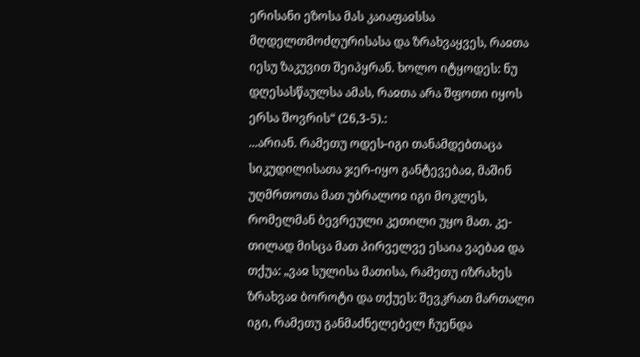ერისანი ეზოსა მას კაიაფაჲსსა მღდელთმოძღურისასა და ზრახვაყვეს, რაჲთა იესუ ზაკუვით შეიპყრან. ხოლო იტყოდეს: ნუ დღესასწაულსა ამას, რაჲთა არა შფოთი იყოს ერსა შოვრის“ (26,3-5).:
...არიან. რამეთუ ოდეს-იგი თანამდებთაცა სიკუდილისათა ჯერ-იყო განტევებაჲ, მაშინ უღმრთოთა მათ უბრალოჲ იგი მოკლეს, რომელმან ბევრეული კეთილი უყო მათ. კე-თილად მისცა მათ პირველვე ესაია ვაებაჲ და თქუა: „ვაჲ სულისა მათისა, რამეთუ იზრახეს ზრახვაჲ ბოროტი და თქუეს: შევკრათ მართალი იგი, რამეთუ განმაძნელებელ ჩუენდა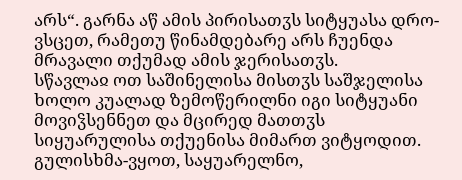არს“. გარნა აწ ამის პირისათჳს სიტყუასა დრო-ვსცეთ, რამეთუ წინამდებარე არს ჩუენდა მრავალი თქუმად ამის ჯერისათჳს.
სწავლაჲ ოთ საშინელისა მისთჳს საშჯელისა
ხოლო კუალად ზემოწერილნი იგი სიტყუანი მოვიჴსენნეთ და მცირედ მათთჳს სიყუარულისა თქუენისა მიმართ ვიტყოდით. გულისხმა-ვყოთ, საყუარელნო,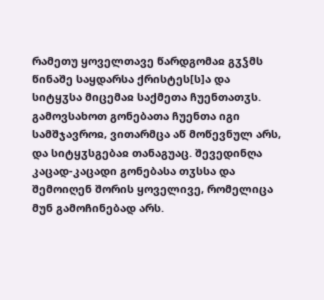რამეთუ ყოველთავე წარდგომაჲ გჳჴმს წინაშე საყდარსა ქრისტეს[ს]ა და სიტყჳსა მიცემაჲ საქმეთა ჩუენთათჳს. გამოვსახოთ გონებათა ჩუენთა იგი სამშჯავროჲ, ვითარმცა აწ მოწევნულ არს, და სიტყჳსგებაჲ თანაგუაც. შევედინღა კაცად-კაცადი გონებასა თჳსსა და შემოიღენ შორის ყოველივე, რომელიცა მუნ გამოჩინებად არს.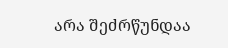არა შეძრწუნდაა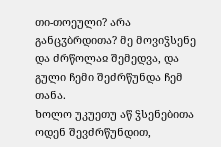თი-თოეული? არა განცჳბრდითა? მე მოვიჴსენე და ძრწოლაჲ შემედვა, და გული ჩემი შეძრწუნდა ჩემ თანა.
ხოლო უკუეთუ აწ ჴსენებითა ოდენ შევძრწუნდით,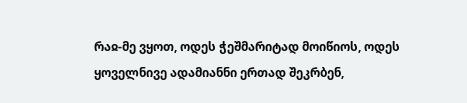რაჲ-მე ვყოთ, ოდეს ჭეშმარიტად მოიწიოს, ოდეს ყოველნივე ადამიანნი ერთად შეკრბენ,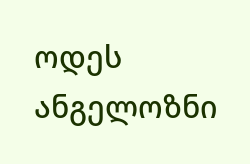ოდეს ანგელოზნი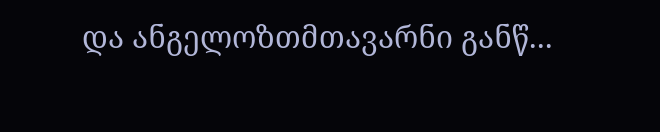და ანგელოზთმთავარნი განწ...